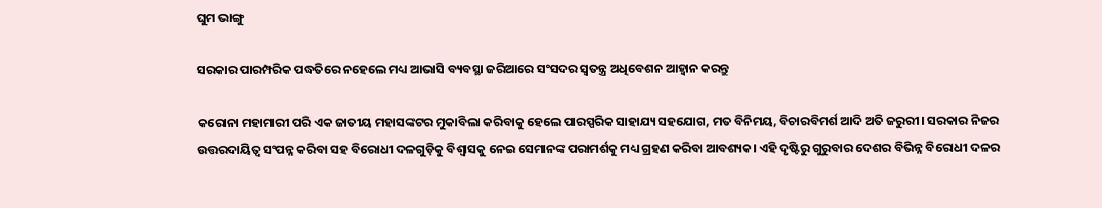ଘୁମ ଭାଙ୍ଗୁ

ସରକାର ପାରମ୍ପରିକ ପଦ୍ଧତିରେ ନହେଲେ ମଧ୍ୟ ଆଭାସି ବ୍ୟବସ୍ଥା ଜରିଆରେ ସଂସଦର ସ୍ବତନ୍ତ୍ର ଅଧିବେଶନ ଆହ୍ବାନ କରନ୍ତୁ

କରୋନା ମହାମାରୀ ପରି ଏକ ଜାତୀୟ ମହାସଙ୍କଟର ମୁକାବିଲା କରିବାକୁ ହେଲେ ପାରସ୍ପରିକ ସାହାଯ୍ୟ ସହଯୋଗ, ମତ ବିନିମୟ, ବିଚାରବିମର୍ଶ ଆଦି ଅତି ଜରୁରୀ। ସରକାର ନିଜର ଉତ୍ତରଦାୟିତ୍ବ ସଂପନ୍ନ କରିବା ସହ ବିରୋଧୀ ଦଳଗୁଡ଼ିକୁ ବିଶ୍ବାସକୁ ନେଇ ସେମାନଙ୍କ ପରାମର୍ଶକୁ ମଧ୍ୟ ଗ୍ରହଣ କରିବା ଆବଶ୍ୟକ। ଏହି ଦୃଷ୍ଟିରୁ ଗୁରୁବାର ଦେଶର ବିଭିନ୍ନ ବିରୋଧୀ ଦଳର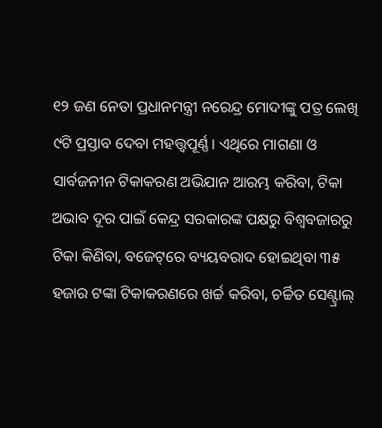୧୨ ଜଣ ନେତା ପ୍ରଧାନମନ୍ତ୍ରୀ ନରେନ୍ଦ୍ର ମୋଦୀଙ୍କୁ ପତ୍ର ଲେଖି ୯ଟି ପ୍ରସ୍ତାବ ଦେବା ମହତ୍ତ୍ବପୂର୍ଣ୍ଣ। ଏଥିରେ ମାଗଣା ଓ ସାର୍ବଜନୀନ ଟିକାକରଣ ଅଭିଯାନ ଆରମ୍ଭ କରିବା, ଟିକା ଅଭାବ ଦୂର ପାଇଁ କେନ୍ଦ୍ର ସରକାରଙ୍କ ପକ୍ଷରୁ ବିଶ୍ବବଜାରରୁ ଟିକା କିଣିବା, ବଜେଟ୍‌ରେ ବ୍ୟୟବରାଦ ହୋଇଥିବା ୩୫ ହଜାର ଟଙ୍କା ଟିକାକରଣରେ ଖର୍ଚ୍ଚ କରିବା, ଚର୍ଚ୍ଚିତ ସେଣ୍ଟ୍ରାଲ୍‌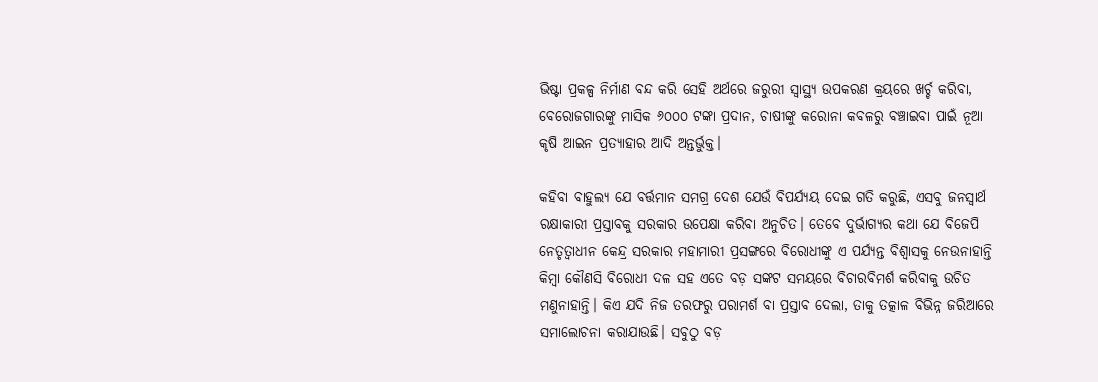ଭିଷ୍ଟା ପ୍ରକଳ୍ପ ନିର୍ମାଣ ବନ୍ଦ କରି ସେହି ଅର୍ଥରେ ଜରୁରୀ ସ୍ବାସ୍ଥ୍ୟ ଉପକରଣ କ୍ରୟରେ ଖର୍ଚ୍ଚ କରିବା, ବେରୋଜଗାରଙ୍କୁ ମାସିକ ୬୦୦୦ ଟଙ୍କା ପ୍ରଦାନ, ଚାଷୀଙ୍କୁ କରୋନା କବଳରୁ ବଞ୍ଚାଇବା ପାଇଁ ନୂଆ କୃଷି ଆଇନ ପ୍ରତ୍ୟାହାର ଆଦି ଅନ୍ତର୍ଭୁକ୍ତ।

କହିବା ବାହୁଲ୍ୟ ଯେ ବର୍ତ୍ତମାନ ସମଗ୍ର ଦେଶ ଯେଉଁ ବିପର୍ଯ୍ୟୟ ଦେଇ ଗତି କରୁଛି, ଏସବୁ ଜନସ୍ବାର୍ଥ ରକ୍ଷାକାରୀ ପ୍ରସ୍ତାବକୁ ସରକାର ଉପେକ୍ଷା କରିବା ଅନୁଚିତ। ତେବେ ଦୁର୍ଭାଗ୍ୟର କଥା ଯେ ବିଜେପି ନେତୃତ୍ବାଧୀନ କେନ୍ଦ୍ର ସରକାର ମହାମାରୀ ପ୍ରସଙ୍ଗରେ ବିରୋଧୀଙ୍କୁ ଏ ପର୍ଯ୍ୟନ୍ତ ବିଶ୍ବାସକୁ ନେଉନାହାନ୍ତି କିମ୍ବା କୌଣସି ବିରୋଧୀ ଦଳ ସହ ଏତେ ବଡ଼ ସଙ୍କଟ ସମୟରେ ବିଚାରବିମର୍ଶ କରିବାକୁ ଉଚିତ ମଣୁନାହାନ୍ତି। କିଏ ଯଦି ନିଜ ତରଫରୁ ପରାମର୍ଶ ବା ପ୍ରସ୍ତାବ ଦେଲା, ତାକୁ ତତ୍କାଳ ବିଭିନ୍ନ ଜରିଆରେ ସମାଲୋଚନା କରାଯାଉଛି। ସବୁଠୁ ବଡ଼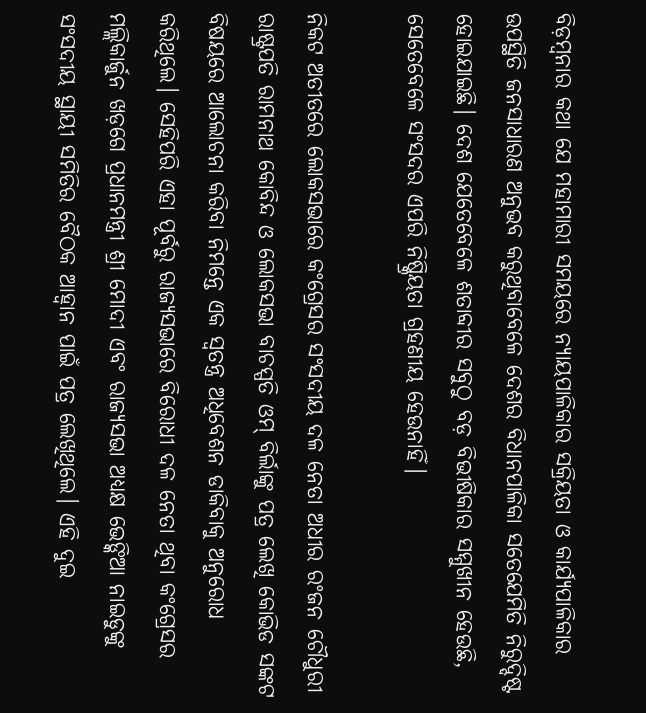ବିଡ଼ମ୍ବନାର କଥା ଯେ ମହାମାରୀ ସମୟରେ ନ୍ୟାୟପାଳିକାର ସକ୍ରିୟତା ଓ କାର୍ଯ୍ୟପାଳିକାର ଉପସ୍ଥିତି ଜନସାଧାରଣ ଅନୁଭବ କରୁଥିବାବେଳେ ଦେଶର ବିଧାନପାଳିକା ସତେଯେମିତି ନିରୁଦ୍ଦିଷ୍ଟ ହୋଇଯାଇଛି। ଦେଶ ଯେତେବେଳେ ଶତାବ୍ଦୀର ସବୁଠୁ ବଡ଼ ବିଭୀଷିକାର ସମ୍ମୁଖୀନ ହେଉଛି, ସେତେବେଳେ ସଂସଦର ଏପରି ନିଷ୍କ୍ରିୟତା ଗ୍ରହଣୀୟ ହେଉନାହିଁ।

ନିକଟ ଅତୀତରେ ଲୋକସଭାରେ କଂଗ୍ରେସର ସଂସଦୀୟ ଦଳ ନେତା ଅଧୀର ରଂଜନ ଚୌଧୁରୀ ରାଷ୍ଟ୍ରପତି ରାମନାଥ କୋବିନ୍ଦ ଓ ଲୋକସଭା ବାଚସ୍ପତି ଓମ୍‌ ବିର୍ଲାଙ୍କୁ ପତ୍ର ଲେଖି କୋଭିଡ ସଙ୍କଟ ବିଷୟରେ ଆଲୋଚନା କରିବା ନିମନ୍ତେ ଏକ ସ୍ବତନ୍ତ୍ର ଅଧିବେଶନ ଡାକିବାକୁ ଅନୁରୋଧ କରିଥିଲେ। ସେହିପରି ଏହା ପୂର୍ବରୁ ରାଜ୍ୟସଭାରେ ବିରୋଧୀ ଦଳ ନେତା ଥିବା କଂଗ୍ରେସର ମଲ୍ଲିକାର୍ଜୁନ ଖଡ଼ଗେ ପ୍ରଧାନମନ୍ତ୍ରୀ ଶ୍ରୀ ମୋଦୀ ଏବଂ ରାଜ୍ୟସଭା ଅଧ୍ୟକ୍ଷ ଭେଙ୍କିଆ ନାଇଡୁଙ୍କୁ ସଂସଦୀୟ ସ୍ଥାୟୀ ସମିତିର ବୈଠକ ଆହ୍ବାନ ପାଇଁ ପତ୍ର ଲେଖିଥିଲେ। ଏହି ଦୁଇ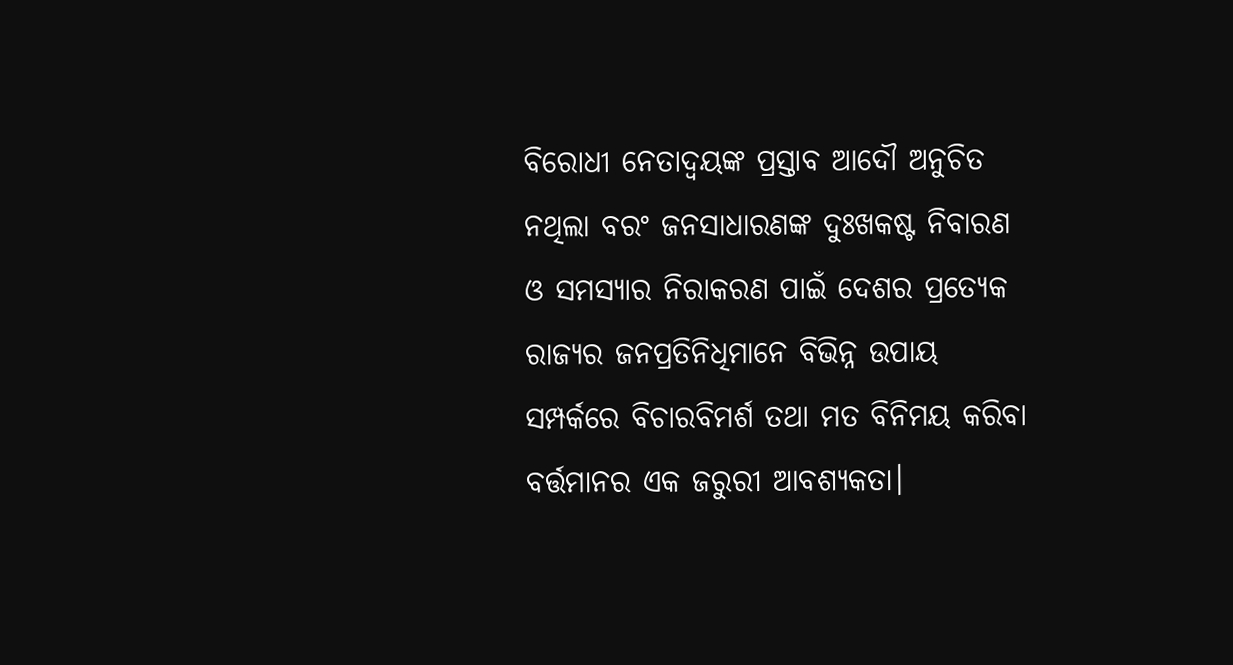ବିରୋଧୀ ନେତାଦ୍ବୟଙ୍କ ପ୍ରସ୍ତାବ ଆଦୌ ଅନୁଚିତ ନଥିଲା ବରଂ ଜନସାଧାରଣଙ୍କ ଦୁଃଖକଷ୍ଟ ନିବାରଣ ଓ ସମସ୍ୟାର ନିରାକରଣ ପାଇଁ ଦେଶର ପ୍ରତ୍ୟେକ ରାଜ୍ୟର ଜନପ୍ରତିନିଧିମାନେ ବିଭିନ୍ନ ଉପାୟ ସମ୍ପର୍କରେ ବିଚାରବିମର୍ଶ ତଥା ମତ ବିନିମୟ କରିବା ବର୍ତ୍ତମାନର ଏକ ଜରୁରୀ ଆବଶ୍ୟକତା।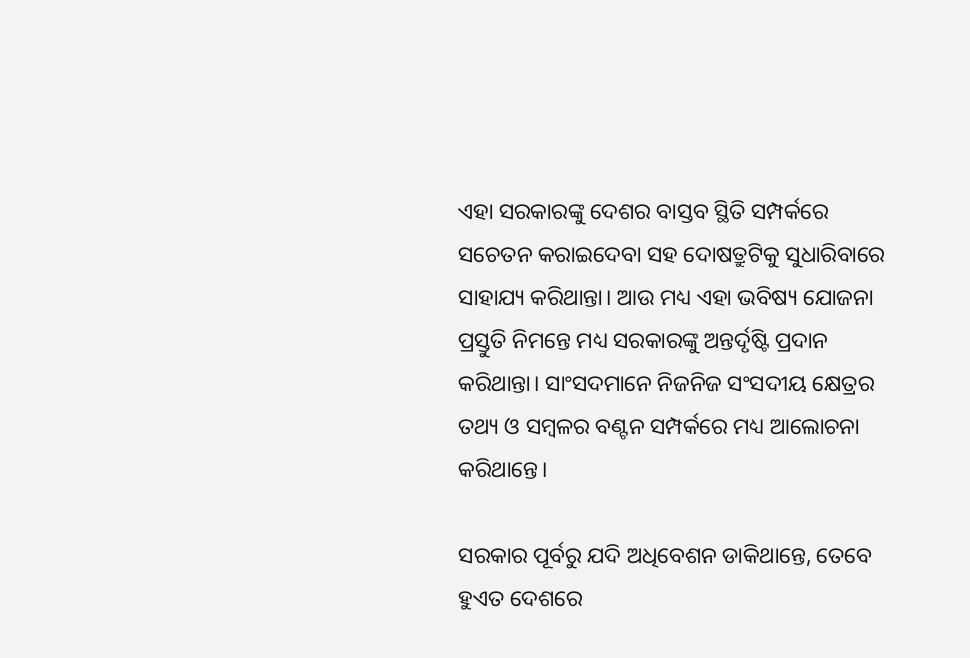ଏହା ସରକାରଙ୍କୁ ଦେଶର ବାସ୍ତବ ସ୍ଥିତି ସମ୍ପର୍କରେ ସଚେତନ କରାଇଦେବା ସହ ଦୋଷତ୍ରୁଟିକୁ ସୁଧାରିବାରେ ସାହାଯ୍ୟ କରିଥାନ୍ତା। ଆଉ ମଧ୍ୟ ଏହା ଭବିଷ୍ୟ ଯୋଜନା ପ୍ରସ୍ତୁତି ନିମନ୍ତେ ମଧ୍ୟ ସରକାରଙ୍କୁ ଅନ୍ତର୍ଦୃଷ୍ଟି ପ୍ରଦାନ କରିଥାନ୍ତା। ସାଂସଦମାନେ ନିଜନିଜ ସଂସଦୀୟ କ୍ଷେତ୍ରର ତଥ୍ୟ ଓ ସମ୍ବଳର ବଣ୍ଟନ ସମ୍ପର୍କରେ ମଧ୍ୟ ଆଲୋଚନା କରିଥାନ୍ତେ।

ସରକାର ପୂର୍ବରୁ ଯଦି ଅଧିବେଶନ ଡାକିଥାନ୍ତେ, ତେବେ ହୁଏତ ଦେଶରେ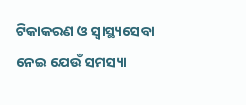ଟିକାକରଣ ଓ ସ୍ବାସ୍ଥ୍ୟସେବା ନେଇ ଯେଉଁ ସମସ୍ୟା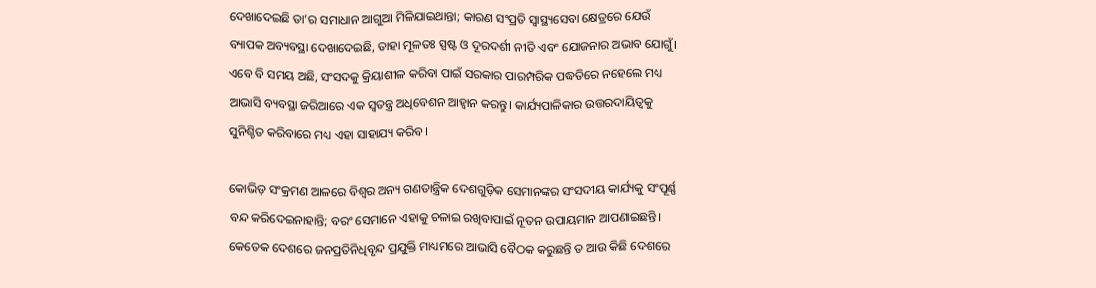ଦେଖାଦେଇଛି ତା’ର ସମାଧାନ ଆଗୁଆ ମିଳିଯାଇଥାନ୍ତା; କାରଣ ସଂପ୍ରତି ସ୍ବାସ୍ଥ୍ୟସେବା କ୍ଷେତ୍ରରେ ଯେଉଁ ବ୍ୟାପକ ଅବ୍ୟବସ୍ଥା ଦେଖାଦେଇଛି, ତାହା ମୂଳତଃ ସ୍ପଷ୍ଟ ଓ ଦୂରଦର୍ଶୀ ନୀତି ଏବଂ ଯୋଜନାର ଅଭାବ ଯୋଗୁଁ। ଏବେ ବି ସମୟ ଅଛି, ସଂସଦକୁ କ୍ରିୟାଶୀଳ କରିବା ପାଇଁ ସରକାର ପାରମ୍ପରିକ ପଦ୍ଧତିରେ ନହେଲେ ମଧ୍ୟ ଆଭାସି ବ୍ୟବସ୍ଥା ଜରିଆରେ ଏକ ସ୍ବତନ୍ତ୍ର ଅଧିବେଶନ ଆହ୍ବାନ କରନ୍ତୁ। କାର୍ଯ୍ୟପାଳିକାର ଉତ୍ତରଦାୟିତ୍ବକୁ ସୁନିଶ୍ଚିତ କରିବାରେ ମଧ୍ୟ ଏହା ସାହାଯ୍ୟ କରିବ।

କୋଭିଡ଼ ସଂକ୍ରମଣ ଆଳରେ ବିଶ୍ବର ଅନ୍ୟ ଗଣତାନ୍ତ୍ରିକ ଦେଶଗୁଡ଼ିକ ସେମାନଙ୍କର ସଂସଦୀୟ କାର୍ଯ୍ୟକୁ ସଂପୂର୍ଣ୍ଣ ବନ୍ଦ କରିଦେଇନାହାନ୍ତି; ବରଂ ସେମାନେ ଏହାକୁ ଚଳାଇ ରଖିବାପାଇଁ ନୂତନ ଉପାୟମାନ ଆପଣାଇଛନ୍ତି। କେତେକ ଦେଶରେ ଜନପ୍ରତିନିଧିବୃନ୍ଦ ପ୍ରଯୁକ୍ତି ମାଧ୍ୟମରେ ଆଭାସି ବୈଠକ କରୁଛନ୍ତି ତ ଆଉ କିଛି ଦେଶରେ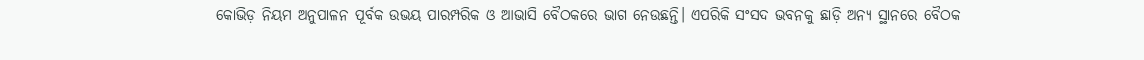କୋଭିଡ଼ ନିୟମ ଅନୁପାଳନ ପୂର୍ବକ ଉଭୟ ପାରମ୍ପରିକ ଓ ଆଭାସି ବୈଠକରେ ଭାଗ ନେଉଛନ୍ତି। ଏପରିକି ସଂସଦ ଭବନକୁ ଛାଡ଼ି ଅନ୍ୟ ସ୍ଥାନରେ ବୈଠକ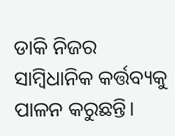ଡାକି ନିଜର ସାମ୍ବିଧାନିକ କର୍ତ୍ତବ୍ୟକୁ ପାଳନ କରୁଛନ୍ତି।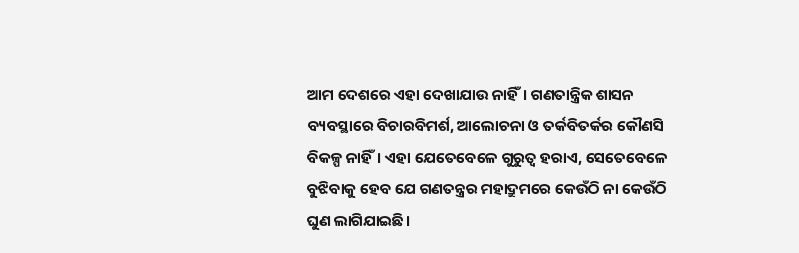ଆମ ଦେଶରେ ଏହା ଦେଖାଯାଉ ନାହିଁ। ଗଣତାନ୍ତ୍ରିକ ଶାସନ ବ୍ୟବସ୍ଥାରେ ବିଚାରବିମର୍ଶ, ଆଲୋଚନା ଓ ତର୍କବିତର୍କର କୌଣସି ବିକଳ୍ପ ନାହିଁ। ଏହା ଯେତେବେଳେ ଗୁରୁତ୍ବ ହରାଏ, ସେତେବେଳେ ବୁଝିବାକୁ ହେବ ଯେ ଗଣତନ୍ତ୍ରର ମହାଦ୍ରୁମରେ କେଉଁଠି ନା କେଉଁଠି ଘୁଣ ଲାଗିଯାଇଛି।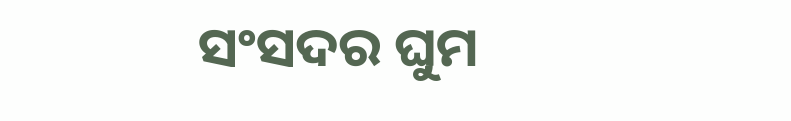ସଂସଦର ଘୁମ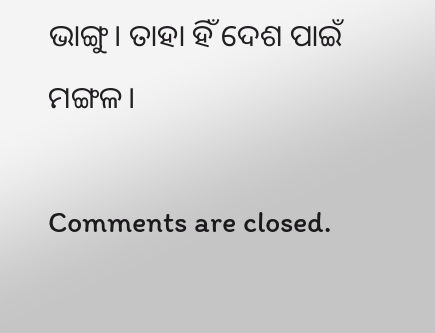ଭାଙ୍ଗୁ। ତାହା ହିଁ ଦେଶ ପାଇଁ ମଙ୍ଗଳ।

Comments are closed.